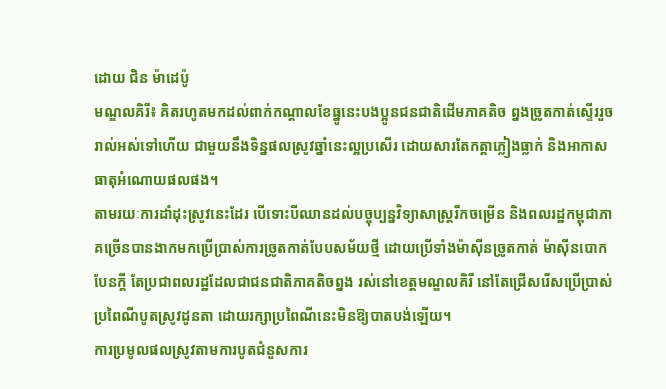ដោយ ជិន ម៉ាដេប៉ូ
មណ្ឌលគិរី៖ គិតរហូតមកដល់ពាក់កណ្តាលខែធ្នូនេះបងប្អូនជនជាតិដើមភាគតិច ព្នងច្រូតកាត់ស្ទើររួចរាល់អស់ទៅហើយ ជាមួយនឹងទិន្នផលស្រូវឆ្នាំនេះល្អប្រសើរ ដោយសារតែកត្តាភ្លៀងធ្លាក់ និងអាកាសធាតុអំណោយផលផង។
តាមរយៈការដាំដុះស្រូវនេះដែរ បើទោះបីឈានដល់បច្ចុប្បន្នវិទ្យាសាស្រ្តរីកចម្រើន និងពលរដ្ឋកម្ពុជាភាគច្រើនបានងាកមកប្រើប្រាស់ការច្រូតកាត់បែបសម័យថ្មី ដោយប្រើទាំងម៉ាស៊ីនច្រូតកាត់ ម៉ាស៊ីនបោកបែនក្តី តែប្រជាពលរដ្ឋដែលជាជនជាតិភាគតិចព្នង រស់នៅខេត្តមណ្ឌលគិរី នៅតែជ្រើសរើសប្រើប្រាស់ប្រពៃណីបូតស្រូវដូនតា ដោយរក្សាប្រពៃណីនេះមិនឱ្យបាតបង់ឡើយ។
ការប្រមូលផលស្រូវតាមការបូតជំនួសការ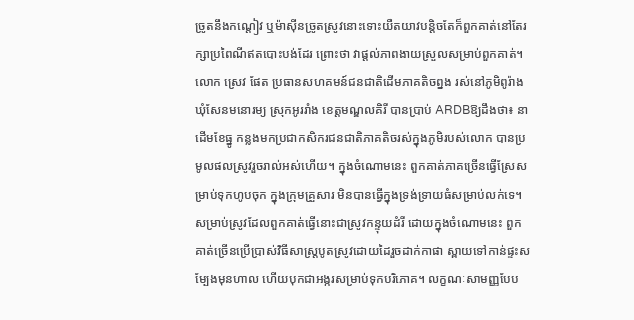ច្រូតនឹងកណ្តៀវ ឬម៉ាស៊ីនច្រូតស្រូវនោះទោះយឺតយាវបន្តិចតែក៏ពួកគាត់នៅតែរក្សាប្រពៃណីឥតបោះបង់ដែរ ព្រោះថា វាផ្តល់ភាពងាយស្រួលសម្រាប់ពួកគាត់។
លោក ស្រេវ ផែត ប្រធានសហគមន៍ជនជាតិដើមភាគតិចព្នង រស់នៅភូមិពូរ៉ាង ឃុំសែនមនោរម្យ ស្រុកអូររាំង ខេត្តមណ្ឌលគិរី បានប្រាប់ ARDBឱ្យដឹងថា៖ នាដើមខែធ្នូ កន្លងមកប្រជាកសិករជនជាតិភាគតិចរស់ក្នុងភូមិរបស់លោក បានប្រមូលផលស្រូវរួចរាល់អស់ហើយ។ ក្នុងចំណោមនេះ ពួកគាត់ភាគច្រើនធ្វើស្រែសម្រាប់ទុកហូបចុក ក្នុងក្រុមគ្រួសារ មិនបានធ្វើក្នុងទ្រង់ទ្រាយធំសម្រាប់លក់ទេ។ សម្រាប់ស្រូវដែលពួកគាត់ធ្វើនោះជាស្រូវកន្ទុយដំរី ដោយក្នុងចំណោមនេះ ពួកគាត់ច្រើនប្រើប្រាស់វិធីសាស្រ្តបូតស្រូវដោយដៃរួចដាក់កាផា ស្ពាយទៅកាន់ផ្ទះសម្បែងមុនហាល ហើយបុកជាអង្ករសម្រាប់ទុកបរិភោគ។ លក្ខណៈសាមញ្ញបែប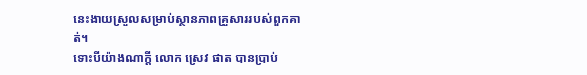នេះងាយស្រួលសម្រាប់ស្ថានភាពគ្រួសាររបស់ពួកគាត់។
ទោះបីយ៉ាងណាក្តី លោក ស្រេវ ផាត បានប្រាប់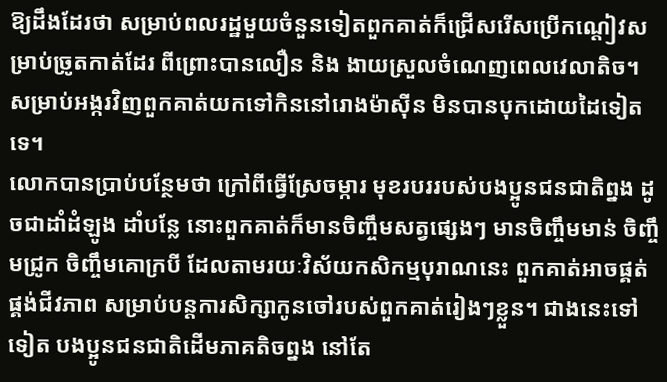ឱ្យដឹងដែរថា សម្រាប់ពលរដ្ឋមួយចំនួនទៀតពួកគាត់ក៏ជ្រើសរើសប្រើកណ្តៀវសម្រាប់ច្រូតកាត់ដែរ ពីព្រោះបានលឿន និង ងាយស្រួលចំណេញពេលវេលាតិច។ សម្រាប់អង្ករវិញពួកគាត់យកទៅកិននៅរោងម៉ាស៊ីន មិនបានបុកដោយដៃទៀតទេ។
លោកបានប្រាប់បន្ថែមថា ក្រៅពីធ្វើស្រែចម្ការ មុខរបររបស់បងប្អូនជនជាតិព្នង ដូចជាដាំដំឡូង ដាំបន្លែ នោះពួកគាត់ក៏មានចិញ្ចឹមសត្វផ្សេងៗ មានចិញ្ចឹមមាន់ ចិញ្ចឹមជ្រូក ចិញ្ចឹមគោក្របី ដែលតាមរយៈវិស័យកសិកម្មបុរាណនេះ ពួកគាត់អាចផ្គត់ផ្គង់ជីវភាព សម្រាប់បន្តការសិក្សាកូនចៅរបស់ពួកគាត់រៀងៗខ្លួន។ ជាងនេះទៅទៀត បងប្អូនជនជាតិដើមភាគតិចព្នង នៅតែ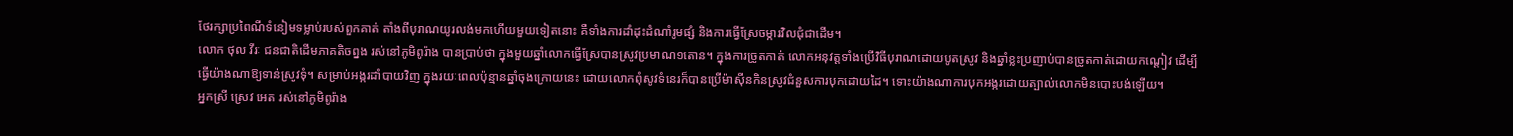ថែរក្សាប្រពៃណីទំនៀមទម្លាប់របស់ពួកគាត់ តាំងពីបុរាណយូរលង់មកហើយមួយទៀតនោះ គឺទាំងការដាំដុះដំណាំរូមផ្សំ និងការធ្វើស្រែចម្ការវិលជុំជាដើម។
លោក ថុល វីរៈ ជនជាតិដើមភាគតិចព្នង រស់នៅភូមិពូរ៉ាង បានប្រាប់ថា ក្នុងមួយឆ្នាំលោកធ្វើស្រែបានស្រូវប្រមាណ១តោន។ ក្នុងការច្រូតកាត់ លោកអនុវត្តទាំងប្រើវិធីបុរាណដោយបូតស្រូវ និងឆ្នាំខ្លះប្រញាប់បានច្រូតកាត់ដោយកណ្តៀវ ដើម្បីធ្វើយ៉ាងណាឱ្យទាន់ស្រូវទុំ។ សម្រាប់អង្ករដាំបាយវិញ ក្នុងរយៈពេលប៉ុន្មានឆ្នាំចុងក្រោយនេះ ដោយលោកពុំសូវទំនេរក៏បានប្រើម៉ាស៊ីនកិនស្រូវជំនួសការបុកដោយដៃ។ ទោះយ៉ាងណាការបុកអង្ករដោយត្បាល់លោកមិនបោះបង់ឡើយ។
អ្នកស្រី ស្រេវ អេត រស់នៅភូមិពូរ៉ាង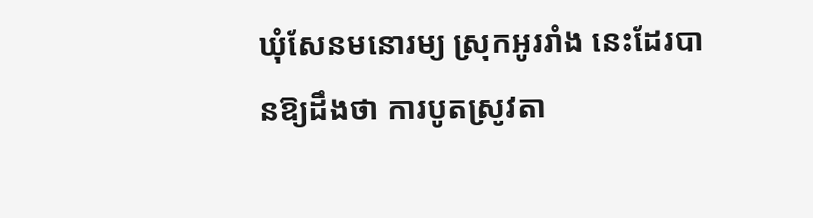ឃុំសែនមនោរម្យ ស្រុកអូររាំង នេះដែរបានឱ្យដឹងថា ការបូតស្រូវតា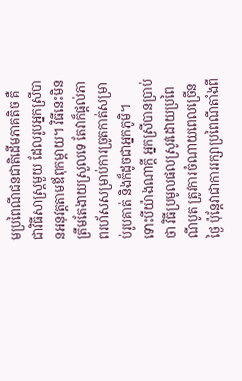មប្រពៃណីជនជាតិដើមភាគតិច គឺជាវិធីសាស្រ្តមួយ ដែលរូបអ្នកស្រីបានអនុវត្តតាមឪពុកម្តាយ។ វិធីនេះមិនត្រឹមតែងាយស្រួលទេ តែវាក៏ផ្តល់ភាពរហ័សសម្រាប់ការច្រូតកាត់សម្រាប់រូបគាត់ និងក៏ដូចជាអ្នកភូមិ។
ទោះបីយ៉ាងណាក្តី អ្នកស្រីបានប្រាប់ថា វិធីប្រមូលផលស្រូវដោយប្រពៃណីបូត ត្រូវការចំណាយពេលច្រើនថ្ងៃ ប៉ុន្តែវាជាការរក្សាប្រពៃណីតាំងពី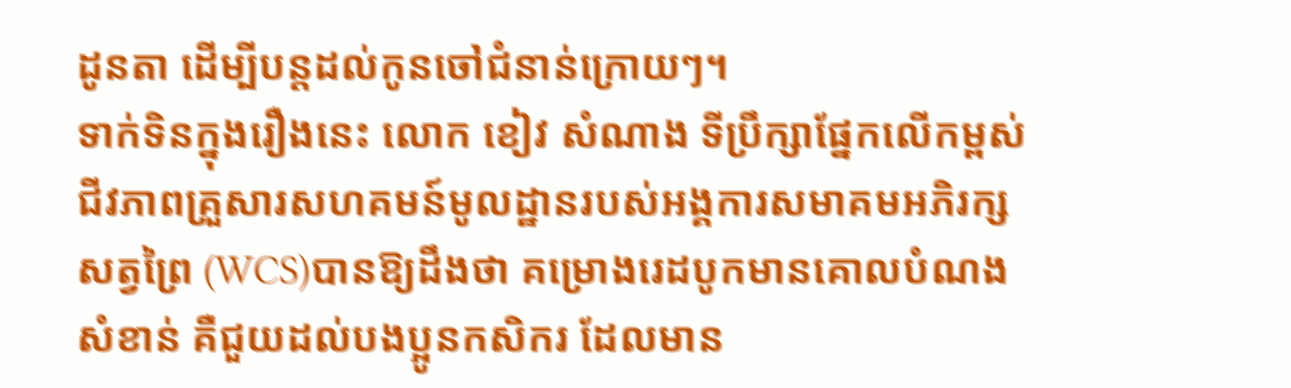ដូនតា ដើម្បីបន្តដល់កូនចៅជំនាន់ក្រោយៗ។
ទាក់ទិនក្នុងរឿងនេះ លោក ខៀវ សំណាង ទីប្រឹក្សាផ្នែកលើកម្ពស់ជីវភាពគ្រួសារសហគមន៍មូលដ្ឋានរបស់អង្គការសមាគមអភិរក្សសត្វព្រៃ (WCS)បានឱ្យដឹងថា គម្រោងរេដបូកមានគោលបំណងសំខាន់ គឺជួយដល់បងប្អូនកសិករ ដែលមាន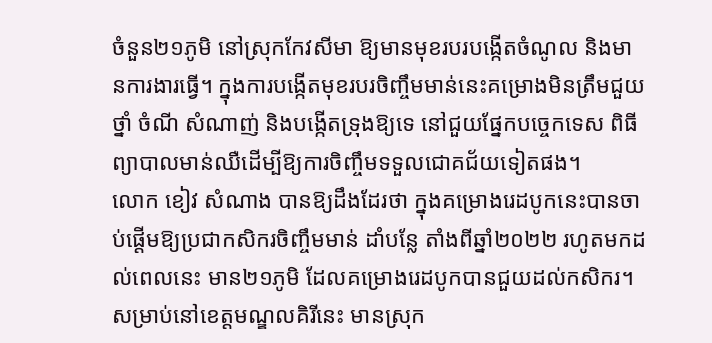ចំនួន២១ភូមិ នៅស្រុកកែវសីមា ឱ្យមានមុខរបរបង្កើតចំណូល និងមានការងារធ្វើ។ ក្នុងការបង្កើតមុខរបរចិញ្ចឹមមាន់នេះគម្រោងមិនត្រឹមជួយថ្នាំ ចំណី សំណាញ់ និងបង្កើតទ្រុងឱ្យទេ នៅជួយផ្នែកបច្ចេកទេស ពិធីព្យាបាលមាន់ឈឺដើម្បីឱ្យការចិញ្ចឹមទទួលជោគជ័យទៀតផង។
លោក ខៀវ សំណាង បានឱ្យដឹងដែរថា ក្នុងគម្រោងរេដបូកនេះបានចាប់ផ្តើមឱ្យប្រជាកសិករចិញ្ចឹមមាន់ ដាំបន្លែ តាំងពីឆ្នាំ២០២២ រហូតមកដល់ពេលនេះ មាន២១ភូមិ ដែលគម្រោងរេដបូកបានជួយដល់កសិករ។ សម្រាប់នៅខេត្តមណ្ឌលគិរីនេះ មានស្រុក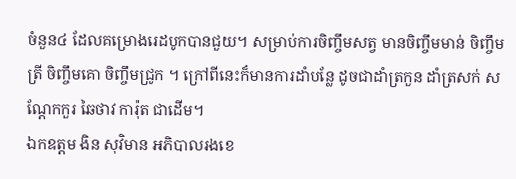ចំនួន៤ ដែលគម្រោងរេដបូកបានជួយ។ សម្រាប់ការចិញ្ចឹមសត្វ មានចិញ្ចឹមមាន់ ចិញ្ចឹមត្រី ចិញ្ចឹមគោ ចិញ្ចឹមជ្រូក ។ ក្រៅពីនេះក៏មានការដាំបន្លែ ដូចជាដាំត្រកួន ដាំត្រសក់ សណ្តែកកួរ ឆៃថាវ ការ៉ុត ជាដើម។
ឯកឧត្តម ងិន សុវិមាន អភិបាលរងខេ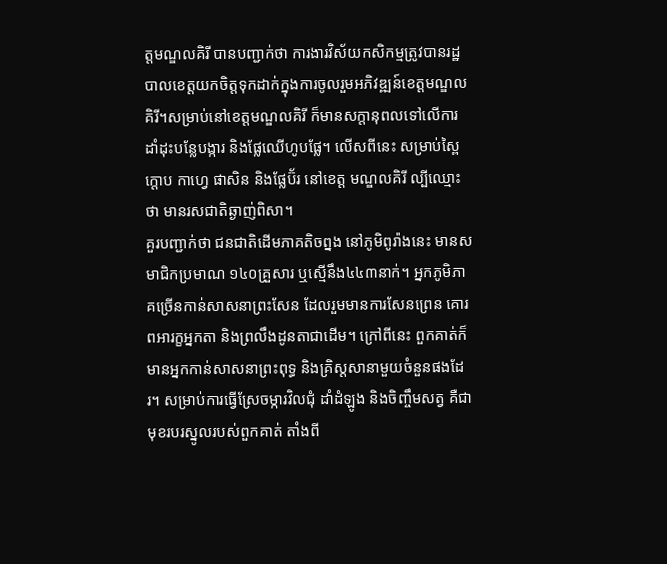ត្តមណ្ឌលគិរី បានបញ្ជាក់ថា ការងារវិស័យកសិកម្មត្រូវបានរដ្ឋបាលខេត្តយកចិត្តទុកដាក់ក្នុងការចូលរួមអភិវឌ្ឍន៍ខេត្តមណ្ឌលគិរី។សម្រាប់នៅខេត្តមណ្ឌលគិរី ក៏មានសក្តានុពលទៅលើការដាំដុះបន្លែបង្ការ និងផ្លែឈើហូបផ្លែ។ លើសពីនេះ សម្រាប់ស្ពៃក្តោប កាហ្វេ ផាសិន និងផ្លែប៊័រ នៅខេត្ត មណ្ឌលគិរី ល្បីឈ្មោះថា មានរសជាតិឆ្ងាញ់ពិសា។
គួរបញ្ជាក់ថា ជនជាតិដើមភាគតិចព្នង នៅភូមិពូរ៉ាងនេះ មានសមាជិកប្រមាណ ១៤០គ្រួសារ ឬស្មើនឹង៤៤៣នាក់។ អ្នកភូមិភាគច្រើនកាន់សាសនាព្រះសែន ដែលរួមមានការសែនព្រេន គោរពអារក្ខអ្នកតា និងព្រលឹងដូនតាជាដើម។ ក្រៅពីនេះ ពួកគាត់ក៏មានអ្នកកាន់សាសនាព្រះពុទ្ធ និងគ្រិស្តសានាមួយចំនួនផងដែរ។ សម្រាប់ការធ្វើស្រែចម្ការវិលជុំ ដាំដំឡូង និងចិញ្ចឹមសត្វ គឺជាមុខរបរស្នូលរបស់ពួកគាត់ តាំងពី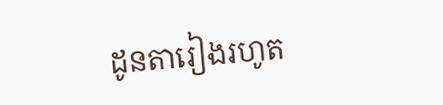ដូនតារៀងរហូត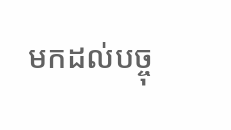មកដល់បច្ចុ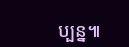ប្បន្ន៕